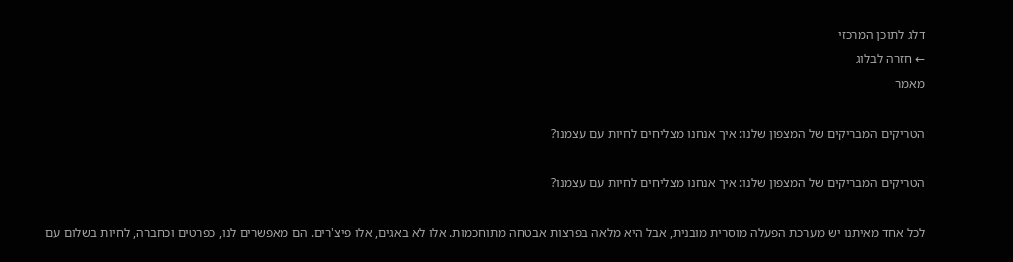דלג לתוכן המרכזי
← חזרה לבלוג
מאמר

הטריקים המבריקים של המצפון שלנו: איך אנחנו מצליחים לחיות עם עצמנו?

הטריקים המבריקים של המצפון שלנו: איך אנחנו מצליחים לחיות עם עצמנו?

לכל אחד מאיתנו יש מערכת הפעלה מוסרית מובנית, אבל היא מלאה בפרצות אבטחה מתוחכמות. אלו לא באגים, אלו פיצ'רים. הם מאפשרים לנו, כפרטים וכחברה, לחיות בשלום עם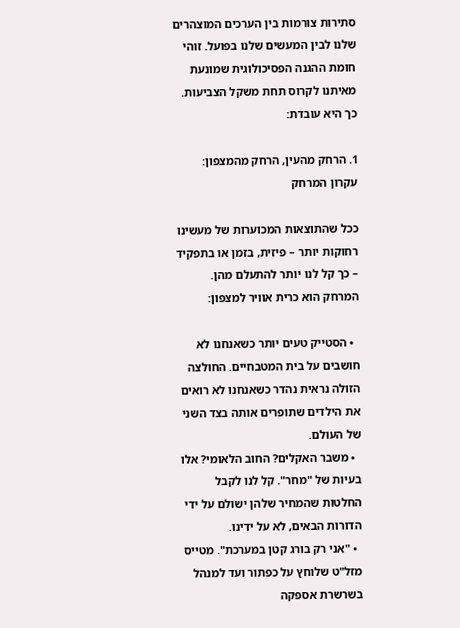סתירות צורמות בין הערכים המוצהרים שלנו לבין המעשים שלנו בפועל. זוהי חומת ההגנה הפסיכולוגית שמונעת מאיתנו לקרוס תחת משקל הצביעות. כך היא עובדת:

1. הרחק מהעין, הרחק מהמצפון: עקרון המרחק

ככל שהתוצאות המכוערות של מעשינו רחוקות יותר – פיזית, בזמן או בתפקיד – כך קל לנו יותר להתעלם מהן. המרחק הוא כרית אוויר למצפון:

  • הסטייק טעים יותר כשאנחנו לא חושבים על בית המטבחיים. החולצה הזולה נראית נהדר כשאנחנו לא רואים את הילדים שתופרים אותה בצד השני של העולם.
  • משבר האקלים? החוב הלאומי? אלו בעיות של "מחר". קל לנו לקבל החלטות שהמחיר שלהן ישולם על ידי הדורות הבאים, לא על ידינו.
  • "אני רק בורג קטן במערכת". מטייס מזל"ט שלוחץ על כפתור ועד למנהל בשרשרת אספקה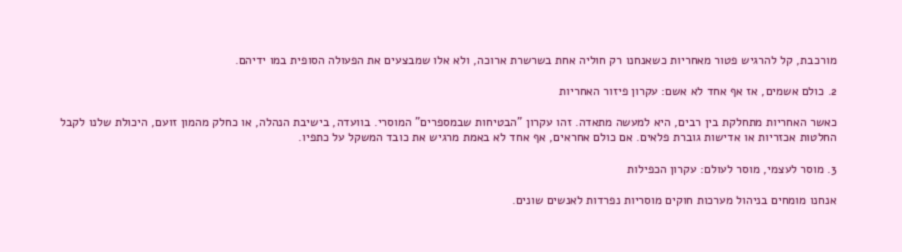מורכבת, קל להרגיש פטור מאחריות כשאנחנו רק חוליה אחת בשרשרת ארוכה, ולא אלו שמבצעים את הפעולה הסופית במו ידיהם.

2. כולם אשמים, אז אף אחד לא אשם: עקרון פיזור האחריות

כאשר האחריות מתחלקת בין רבים, היא למעשה מתאדה. זהו עקרון "הבטיחות שבמספרים" המוסרי. בוועדה, בישיבת הנהלה, או כחלק מהמון זועם, היכולת שלנו לקבל החלטות אכזריות או אדישות גוברת פלאים. אם כולם אחראים, אף אחד לא באמת מרגיש את כובד המשקל על כתפיו.

3. מוסר לעצמי, מוסר לעולם: עקרון הכפילות

אנחנו מומחים בניהול מערכות חוקים מוסריות נפרדות לאנשים שונים.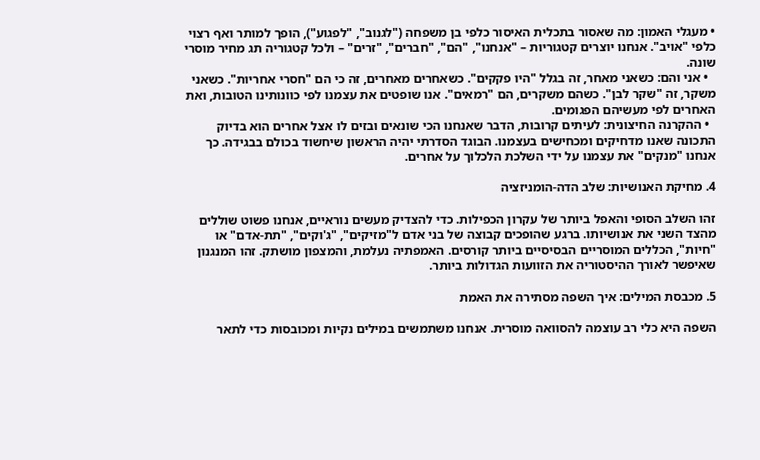• מעגלי האמון: מה שאסור בתכלית האיסור כלפי בן משפחה ("לגנוב", "לפגוע"), הופך למותר ואף רצוי כלפי "אויב". אנחנו יוצרים קטגוריות – "אנחנו", "הם", "חברים", "זרים" – ולכל קטגוריה תג מחיר מוסרי שונה.
  • אני והם: כשאני מאחר, זה בגלל "היו פקקים". כשאחרים מאחרים, זה כי הם "חסרי אחריות". כשאני משקר, זה "שקר לבן". כשהם משקרים, הם "רמאים". אנו שופטים את עצמנו לפי כוונותינו הטובות, ואת האחרים לפי מעשיהם הפגומים.
  • ההקרנה החיצונית: לעיתים קרובות, הדבר שאנחנו הכי שונאים ובזים לו אצל אחרים הוא בדיוק התכונה שאנו מדחיקים ומכחישים בעצמנו. הבוגד הסדרתי יהיה הראשון שיחשוד בכולם בבגידה. כך אנחנו "מנקים" את עצמנו על ידי השלכת הלכלוך על אחרים.

4. מחיקת האנושיות: שלב הדה-הומניזציה

זהו השלב הסופי והאפל ביותר של עקרון הכפילות. כדי להצדיק מעשים נוראיים, אנחנו פשוט שוללים מהצד השני את אנושיותו. ברגע שהופכים קבוצה של בני אדם ל"מזיקים", "ג'וקים", "תת-אדם" או "חיות", הכללים המוסריים הבסיסיים ביותר קורסים. האמפתיה נעלמת, והמצפון מושתק. זהו המנגנון שאיפשר לאורך ההיסטוריה את הזוועות הגדולות ביותר.

5. מכבסת המילים: איך השפה מסתירה את האמת

השפה היא כלי רב עוצמה להסוואה מוסרית. אנחנו משתמשים במילים נקיות ומכובסות כדי לתאר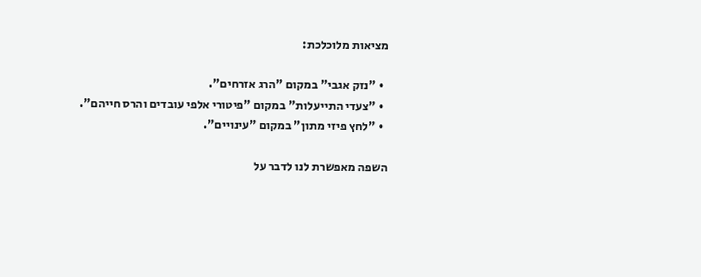מציאות מלוכלכת:

  • "נזק אגבי" במקום "הרג אזרחים".
  • "צעדי התייעלות" במקום "פיטורי אלפי עובדים והרס חייהם".
  • "לחץ פיזי מתון" במקום "עינויים".

השפה מאפשרת לנו לדבר על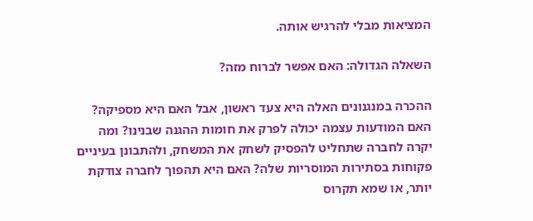המציאות מבלי להרגיש אותה.

השאלה הגדולה: האם אפשר לברוח מזה?

ההכרה במנגנונים האלה היא צעד ראשון, אבל האם היא מספיקה? האם המודעות עצמה יכולה לפרק את חומות ההגנה שבנינו? ומה יקרה לחברה שתחליט להפסיק לשחק את המשחק, ולהתבונן בעיניים פקוחות בסתירות המוסריות שלה? האם היא תהפוך לחברה צודקת יותר, או שמא תקרוס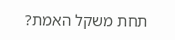תחת משקל האמת?